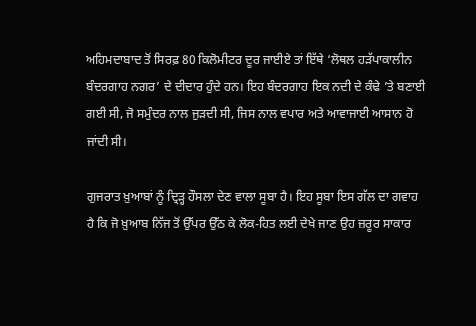ਅਹਿਮਦਾਬਾਦ ਤੋਂ ਸਿਰਫ਼ 80 ਕਿਲੋਮੀਟਰ ਦੂਰ ਜਾਈਏ ਤਾਂ ਇੱਥੇ ‘ਲੋਥਲ ਹੜੱਪਾਕਾਲੀਨ ਬੰਦਰਗਾਹ ਨਗਰ’ ਦੇ ਦੀਦਾਰ ਹੁੰਦੇ ਹਨ। ਇਹ ਬੰਦਰਗਾਹ ਇਕ ਨਦੀ ਦੇ ਕੰਢੇ ’ਤੇ ਬਣਾਈ ਗਈ ਸੀ, ਜੋ ਸਮੁੰਦਰ ਨਾਲ ਜੁੜਦੀ ਸੀ, ਜਿਸ ਨਾਲ ਵਪਾਰ ਅਤੇ ਆਵਾਜਾਈ ਆਸਾਨ ਹੋ ਜਾਂਦੀ ਸੀ।

ਗੁਜਰਾਤ ਖ਼ੁਆਬਾਂ ਨੂੰ ਦ੍ਰਿੜ੍ਹ ਹੌਸਲਾ ਦੇਣ ਵਾਲਾ ਸੂਬਾ ਹੈ। ਇਹ ਸੂਬਾ ਇਸ ਗੱਲ ਦਾ ਗਵਾਹ ਹੈ ਕਿ ਜੋ ਖ਼ੁਆਬ ਨਿੱਜ ਤੋਂ ਉੱਪਰ ਉੱਠ ਕੇ ਲੋਕ-ਹਿਤ ਲਈ ਦੇਖੇ ਜਾਣ ਉਹ ਜ਼ਰੂਰ ਸਾਕਾਰ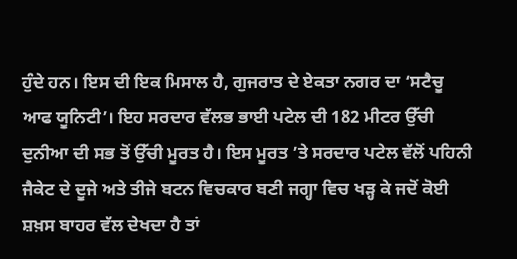ਹੁੰਦੇ ਹਨ। ਇਸ ਦੀ ਇਕ ਮਿਸਾਲ ਹੈ, ਗੁਜਰਾਤ ਦੇ ਏਕਤਾ ਨਗਰ ਦਾ ‘ਸਟੈਚੂ ਆਫ ਯੂਨਿਟੀ’। ਇਹ ਸਰਦਾਰ ਵੱਲਭ ਭਾਈ ਪਟੇਲ ਦੀ 182 ਮੀਟਰ ਉੱਚੀ ਦੁਨੀਆ ਦੀ ਸਭ ਤੋਂ ਉੱਚੀ ਮੂਰਤ ਹੈ। ਇਸ ਮੂਰਤ ’ਤੇ ਸਰਦਾਰ ਪਟੇਲ ਵੱਲੋਂ ਪਹਿਨੀ ਜੈਕੇਟ ਦੇ ਦੂਜੇ ਅਤੇ ਤੀਜੇ ਬਟਨ ਵਿਚਕਾਰ ਬਣੀ ਜਗ੍ਹਾ ਵਿਚ ਖੜ੍ਹ ਕੇ ਜਦੋਂ ਕੋਈ ਸ਼ਖ਼ਸ ਬਾਹਰ ਵੱਲ ਦੇਖਦਾ ਹੈ ਤਾਂ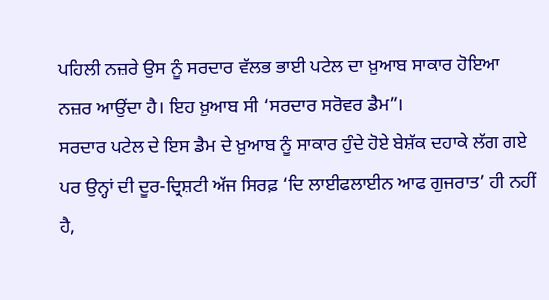ਪਹਿਲੀ ਨਜ਼ਰੇ ਉਸ ਨੂੰ ਸਰਦਾਰ ਵੱਲਭ ਭਾਈ ਪਟੇਲ ਦਾ ਖ਼ੁਆਬ ਸਾਕਾਰ ਹੋਇਆ ਨਜ਼ਰ ਆਉਂਦਾ ਹੈ। ਇਹ ਖ਼ੁਆਬ ਸੀ ‘ਸਰਦਾਰ ਸਰੋਵਰ ਡੈਮ”।
ਸਰਦਾਰ ਪਟੇਲ ਦੇ ਇਸ ਡੈਮ ਦੇ ਖ਼ੁਆਬ ਨੂੰ ਸਾਕਾਰ ਹੁੰਦੇ ਹੋਏ ਬੇਸ਼ੱਕ ਦਹਾਕੇ ਲੱਗ ਗਏ ਪਰ ਉਨ੍ਹਾਂ ਦੀ ਦੂਰ-ਦ੍ਰਿਸ਼ਟੀ ਅੱਜ ਸਿਰਫ਼ ‘ਦਿ ਲਾਈਫਲਾਈਨ ਆਫ ਗੁਜਰਾਤ’ ਹੀ ਨਹੀਂ ਹੈ,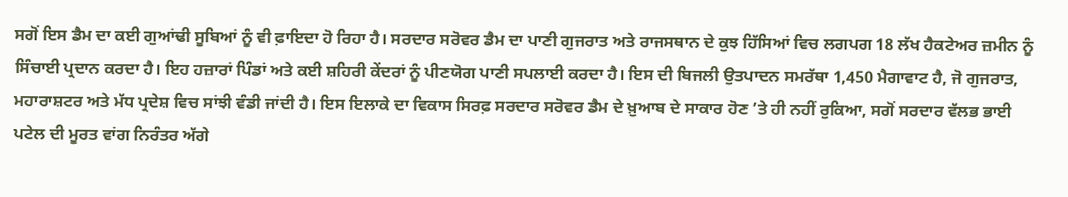ਸਗੋਂ ਇਸ ਡੈਮ ਦਾ ਕਈ ਗੁਆਂਢੀ ਸੂਬਿਆਂ ਨੂੰ ਵੀ ਫ਼ਾਇਦਾ ਹੋ ਰਿਹਾ ਹੈ। ਸਰਦਾਰ ਸਰੋਵਰ ਡੈਮ ਦਾ ਪਾਣੀ ਗੁਜਰਾਤ ਅਤੇ ਰਾਜਸਥਾਨ ਦੇ ਕੁਝ ਹਿੱਸਿਆਂ ਵਿਚ ਲਗਪਗ 18 ਲੱਖ ਹੈਕਟੇਅਰ ਜ਼ਮੀਨ ਨੂੰ ਸਿੰਚਾਈ ਪ੍ਰਦਾਨ ਕਰਦਾ ਹੈ। ਇਹ ਹਜ਼ਾਰਾਂ ਪਿੰਡਾਂ ਅਤੇ ਕਈ ਸ਼ਹਿਰੀ ਕੇਂਦਰਾਂ ਨੂੰ ਪੀਣਯੋਗ ਪਾਣੀ ਸਪਲਾਈ ਕਰਦਾ ਹੈ। ਇਸ ਦੀ ਬਿਜਲੀ ਉਤਪਾਦਨ ਸਮਰੱਥਾ 1,450 ਮੈਗਾਵਾਟ ਹੈ, ਜੋ ਗੁਜਰਾਤ, ਮਹਾਰਾਸ਼ਟਰ ਅਤੇ ਮੱਧ ਪ੍ਰਦੇਸ਼ ਵਿਚ ਸਾਂਝੀ ਵੰਡੀ ਜਾਂਦੀ ਹੈ। ਇਸ ਇਲਾਕੇ ਦਾ ਵਿਕਾਸ ਸਿਰਫ਼ ਸਰਦਾਰ ਸਰੋਵਰ ਡੈਮ ਦੇ ਖ਼ੁਆਬ ਦੇ ਸਾਕਾਰ ਹੋਣ ’ਤੇ ਹੀ ਨਹੀਂ ਰੁਕਿਆ, ਸਗੋਂ ਸਰਦਾਰ ਵੱਲਭ ਭਾਈ ਪਟੇਲ ਦੀ ਮੂਰਤ ਵਾਂਗ ਨਿਰੰਤਰ ਅੱਗੇ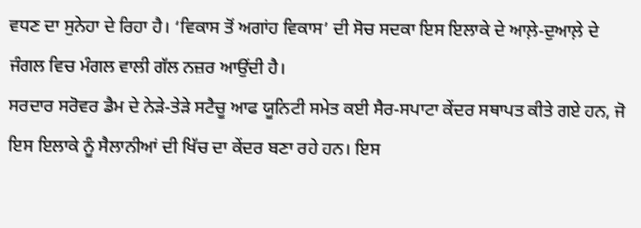ਵਧਣ ਦਾ ਸੁਨੇਹਾ ਦੇ ਰਿਹਾ ਹੈ। ‘ਵਿਕਾਸ ਤੋਂ ਅਗਾਂਹ ਵਿਕਾਸ’ ਦੀ ਸੋਚ ਸਦਕਾ ਇਸ ਇਲਾਕੇ ਦੇ ਆਲ਼ੇ-ਦੁਆਲ਼ੇ ਦੇ ਜੰਗਲ ਵਿਚ ਮੰਗਲ ਵਾਲੀ ਗੱਲ ਨਜ਼ਰ ਆਉਂਦੀ ਹੈ।
ਸਰਦਾਰ ਸਰੋਵਰ ਡੈਮ ਦੇ ਨੇੜੇ-ਤੇੜੇ ਸਟੈਚੂ ਆਫ ਯੂਨਿਟੀ ਸਮੇਤ ਕਈ ਸੈਰ-ਸਪਾਟਾ ਕੇਂਦਰ ਸਥਾਪਤ ਕੀਤੇ ਗਏ ਹਨ, ਜੋ ਇਸ ਇਲਾਕੇ ਨੂੰ ਸੈਲਾਨੀਆਂ ਦੀ ਖਿੱਚ ਦਾ ਕੇਂਦਰ ਬਣਾ ਰਹੇ ਹਨ। ਇਸ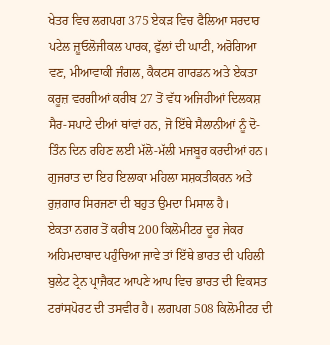ਖੇਤਰ ਵਿਚ ਲਗਪਗ 375 ਏਕੜ ਵਿਚ ਫੈਲਿਆ ਸਰਦਾਰ ਪਟੇਲ ਜ਼ੂਓਲੋਜੀਕਲ ਪਾਰਕ, ਫੁੱਲਾਂ ਦੀ ਘਾਟੀ, ਅਰੋਗਿਆ ਵਣ, ਮੀਆਵਾਕੀ ਜੰਗਲ, ਕੈਕਟਸ ਗਾਰਡਨ ਅਤੇ ਏਕਤਾ ਕਰੂਜ਼ ਵਰਗੀਆਂ ਕਰੀਬ 27 ਤੋਂ ਵੱਧ ਅਜਿਹੀਆਂ ਦਿਲਕਸ਼ ਸੈਰ-ਸਪਾਟੇ ਦੀਆਂ ਥਾਂਵਾਂ ਹਨ, ਜੋ ਇੱਥੇ ਸੈਲਾਨੀਆਂ ਨੂੰ ਦੋ-ਤਿੰਨ ਦਿਨ ਰਹਿਣ ਲਈ ਮੱਲੋ-ਮੱਲੀ ਮਜਬੂਰ ਕਰਦੀਆਂ ਹਨ। ਗੁਜਰਾਤ ਦਾ ਇਹ ਇਲਾਕਾ ਮਹਿਲਾ ਸਸ਼ਕਤੀਕਰਨ ਅਤੇ ਰੁਜ਼ਗਾਰ ਸਿਰਜਣਾ ਦੀ ਬਹੁਤ ਉਮਦਾ ਮਿਸਾਲ ਹੈ।
ਏਕਤਾ ਨਗਰ ਤੋਂ ਕਰੀਬ 200 ਕਿਲੋਮੀਟਰ ਦੂਰ ਜੇਕਰ ਅਹਿਮਦਾਬਾਦ ਪਹੁੰਚਿਆ ਜਾਵੇ ਤਾਂ ਇੱਥੇ ਭਾਰਤ ਦੀ ਪਹਿਲੀ ਬੁਲੇਟ ਟ੍ਰੇਨ ਪ੍ਰਾਜੈਕਟ ਆਪਣੇ ਆਪ ਵਿਚ ਭਾਰਤ ਦੀ ਵਿਕਸਤ ਟਰਾਂਸਪੋਰਟ ਦੀ ਤਸਵੀਰ ਹੈ। ਲਗਪਗ 508 ਕਿਲੋਮੀਟਰ ਦੀ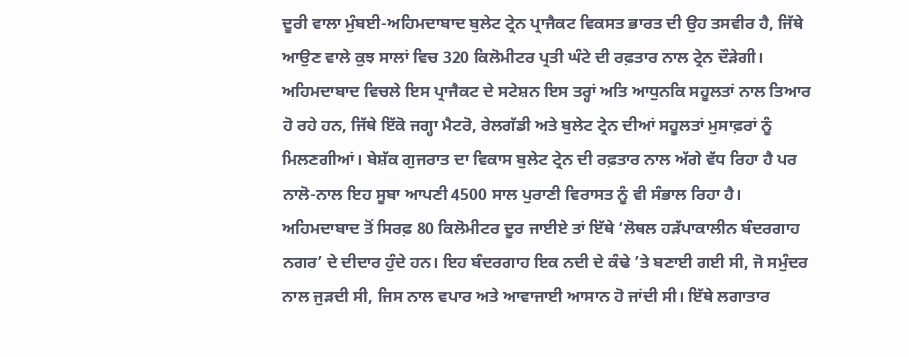ਦੂਰੀ ਵਾਲਾ ਮੁੰਬਈ-ਅਹਿਮਦਾਬਾਦ ਬੁਲੇਟ ਟ੍ਰੇਨ ਪ੍ਰਾਜੈਕਟ ਵਿਕਸਤ ਭਾਰਤ ਦੀ ਉਹ ਤਸਵੀਰ ਹੈ, ਜਿੱਥੇ ਆਉਣ ਵਾਲੇ ਕੁਝ ਸਾਲਾਂ ਵਿਚ 320 ਕਿਲੋਮੀਟਰ ਪ੍ਰਤੀ ਘੰਟੇ ਦੀ ਰਫ਼ਤਾਰ ਨਾਲ ਟ੍ਰੇਨ ਦੌੜੇਗੀ। ਅਹਿਮਦਾਬਾਦ ਵਿਚਲੇ ਇਸ ਪ੍ਰਾਜੈਕਟ ਦੇ ਸਟੇਸ਼ਨ ਇਸ ਤਰ੍ਹਾਂ ਅਤਿ ਆਧੁਨਕਿ ਸਹੂਲਤਾਂ ਨਾਲ ਤਿਆਰ ਹੋ ਰਹੇ ਹਨ, ਜਿੱਥੇ ਇੱਕੋ ਜਗ੍ਹਾ ਮੈਟਰੋ, ਰੇਲਗੱਡੀ ਅਤੇ ਬੁਲੇਟ ਟ੍ਰੇਨ ਦੀਆਂ ਸਹੂਲਤਾਂ ਮੁਸਾਫ਼ਰਾਂ ਨੂੰ ਮਿਲਣਗੀਆਂ। ਬੇਸ਼ੱਕ ਗੁਜਰਾਤ ਦਾ ਵਿਕਾਸ ਬੁਲੇਟ ਟ੍ਰੇਨ ਦੀ ਰਫ਼ਤਾਰ ਨਾਲ ਅੱਗੇ ਵੱਧ ਰਿਹਾ ਹੈ ਪਰ ਨਾਲੋ-ਨਾਲ ਇਹ ਸੂਬਾ ਆਪਣੀ 4500 ਸਾਲ ਪੁਰਾਣੀ ਵਿਰਾਸਤ ਨੂੰ ਵੀ ਸੰਭਾਲ ਰਿਹਾ ਹੈ।
ਅਹਿਮਦਾਬਾਦ ਤੋਂ ਸਿਰਫ਼ 80 ਕਿਲੋਮੀਟਰ ਦੂਰ ਜਾਈਏ ਤਾਂ ਇੱਥੇ ‘ਲੋਥਲ ਹੜੱਪਾਕਾਲੀਨ ਬੰਦਰਗਾਹ ਨਗਰ’ ਦੇ ਦੀਦਾਰ ਹੁੰਦੇ ਹਨ। ਇਹ ਬੰਦਰਗਾਹ ਇਕ ਨਦੀ ਦੇ ਕੰਢੇ ’ਤੇ ਬਣਾਈ ਗਈ ਸੀ, ਜੋ ਸਮੁੰਦਰ ਨਾਲ ਜੁੜਦੀ ਸੀ, ਜਿਸ ਨਾਲ ਵਪਾਰ ਅਤੇ ਆਵਾਜਾਈ ਆਸਾਨ ਹੋ ਜਾਂਦੀ ਸੀ। ਇੱਥੇ ਲਗਾਤਾਰ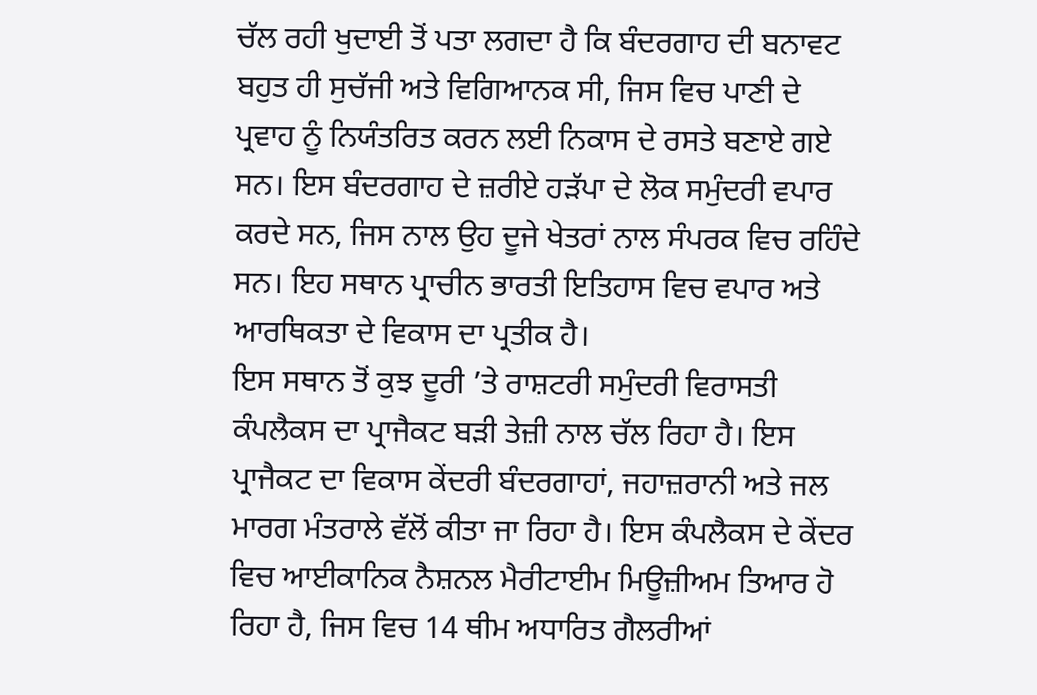ਚੱਲ ਰਹੀ ਖੁਦਾਈ ਤੋਂ ਪਤਾ ਲਗਦਾ ਹੈ ਕਿ ਬੰਦਰਗਾਹ ਦੀ ਬਨਾਵਟ ਬਹੁਤ ਹੀ ਸੁਚੱਜੀ ਅਤੇ ਵਿਗਿਆਨਕ ਸੀ, ਜਿਸ ਵਿਚ ਪਾਣੀ ਦੇ ਪ੍ਰਵਾਹ ਨੂੰ ਨਿਯੰਤਰਿਤ ਕਰਨ ਲਈ ਨਿਕਾਸ ਦੇ ਰਸਤੇ ਬਣਾਏ ਗਏ ਸਨ। ਇਸ ਬੰਦਰਗਾਹ ਦੇ ਜ਼ਰੀਏ ਹੜੱਪਾ ਦੇ ਲੋਕ ਸਮੁੰਦਰੀ ਵਪਾਰ ਕਰਦੇ ਸਨ, ਜਿਸ ਨਾਲ ਉਹ ਦੂਜੇ ਖੇਤਰਾਂ ਨਾਲ ਸੰਪਰਕ ਵਿਚ ਰਹਿੰਦੇ ਸਨ। ਇਹ ਸਥਾਨ ਪ੍ਰਾਚੀਨ ਭਾਰਤੀ ਇਤਿਹਾਸ ਵਿਚ ਵਪਾਰ ਅਤੇ ਆਰਥਿਕਤਾ ਦੇ ਵਿਕਾਸ ਦਾ ਪ੍ਰਤੀਕ ਹੈ।
ਇਸ ਸਥਾਨ ਤੋਂ ਕੁਝ ਦੂਰੀ ’ਤੇ ਰਾਸ਼ਟਰੀ ਸਮੁੰਦਰੀ ਵਿਰਾਸਤੀ ਕੰਪਲੈਕਸ ਦਾ ਪ੍ਰਾਜੈਕਟ ਬੜੀ ਤੇਜ਼ੀ ਨਾਲ ਚੱਲ ਰਿਹਾ ਹੈ। ਇਸ ਪ੍ਰਾਜੈਕਟ ਦਾ ਵਿਕਾਸ ਕੇਂਦਰੀ ਬੰਦਰਗਾਹਾਂ, ਜਹਾਜ਼ਰਾਨੀ ਅਤੇ ਜਲ ਮਾਰਗ ਮੰਤਰਾਲੇ ਵੱਲੋਂ ਕੀਤਾ ਜਾ ਰਿਹਾ ਹੈ। ਇਸ ਕੰਪਲੈਕਸ ਦੇ ਕੇਂਦਰ ਵਿਚ ਆਈਕਾਨਿਕ ਨੈਸ਼ਨਲ ਮੈਰੀਟਾਈਮ ਮਿਊਜ਼ੀਅਮ ਤਿਆਰ ਹੋ ਰਿਹਾ ਹੈ, ਜਿਸ ਵਿਚ 14 ਥੀਮ ਅਧਾਰਿਤ ਗੈਲਰੀਆਂ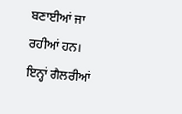ਬਣਾਈਆਂ ਜਾ ਰਹੀਆਂ ਹਨ। ਇਨ੍ਹਾਂ ਗੈਲਰੀਆਂ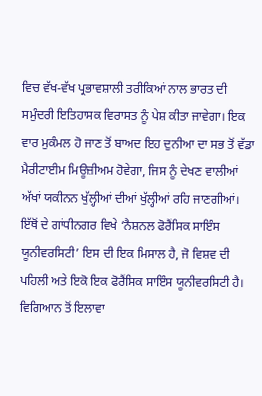ਵਿਚ ਵੱਖ-ਵੱਖ ਪ੍ਰਭਾਵਸ਼ਾਲੀ ਤਰੀਕਿਆਂ ਨਾਲ ਭਾਰਤ ਦੀ ਸਮੁੰਦਰੀ ਇਤਿਹਾਸਕ ਵਿਰਾਸਤ ਨੂੰ ਪੇਸ਼ ਕੀਤਾ ਜਾਵੇਗਾ। ਇਕ ਵਾਰ ਮੁਕੰਮਲ ਹੋ ਜਾਣ ਤੋਂ ਬਾਅਦ ਇਹ ਦੁਨੀਆ ਦਾ ਸਭ ਤੋਂ ਵੱਡਾ ਮੈਰੀਟਾਈਮ ਮਿਊਜ਼ੀਅਮ ਹੋਵੇਗਾ, ਜਿਸ ਨੂੰ ਦੇਖਣ ਵਾਲੀਆਂ ਅੱਖਾਂ ਯਕੀਨਨ ਖੁੱਲ੍ਹੀਆਂ ਦੀਆਂ ਖੁੱਲ੍ਹੀਆਂ ਰਹਿ ਜਾਣਗੀਆਂ। ਇੱਥੋਂ ਦੇ ਗਾਂਧੀਨਗਰ ਵਿਖੇ ‘ਨੈਸ਼ਨਲ ਫੋਰੈਂਸਿਕ ਸਾਇੰਸ ਯੂਨੀਵਰਸਿਟੀ’ ਇਸ ਦੀ ਇਕ ਮਿਸਾਲ ਹੈ, ਜੋ ਵਿਸ਼ਵ ਦੀ ਪਹਿਲੀ ਅਤੇ ਇਕੋ ਇਕ ਫੋਰੈਂਸਿਕ ਸਾਇੰਸ ਯੂਨੀਵਰਸਿਟੀ ਹੈ।
ਵਿਗਿਆਨ ਤੋਂ ਇਲਾਵਾ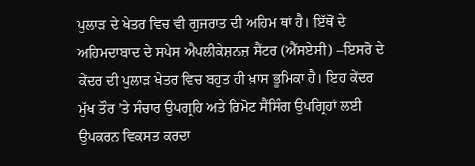ਪੁਲਾੜ ਦੇ ਖੇਤਰ ਵਿਚ ਵੀ ਗੁਜਰਾਤ ਦੀ ਅਹਿਮ ਥਾਂ ਹੈ। ਇੱਥੋਂ ਦੇ ਅਹਿਮਦਾਬਾਦ ਦੇ ਸਪੇਸ ਐਪਲੀਕੇਸ਼ਨਜ਼ ਸੈਂਟਰ (ਐੱਸਏਸੀ) –ਇਸਰੋ ਦੇ ਕੇਂਦਰ ਦੀ ਪੁਲਾੜ ਖੇਤਰ ਵਿਚ ਬਹੁਤ ਹੀ ਖ਼ਾਸ ਭੂਮਿਕਾ ਹੈ। ਇਹ ਕੇਂਦਰ ਮੁੱਖ ਤੌਰ ’ਤੇ ਸੰਚਾਰ ਉਪਗ੍ਰਹਿ ਅਤੇ ਰਿਮੋਟ ਸੈਂਸਿੰਗ ਉਪਗ੍ਰਿਹਾਂ ਲਈ ਉਪਕਰਨ ਵਿਕਸਤ ਕਰਦਾ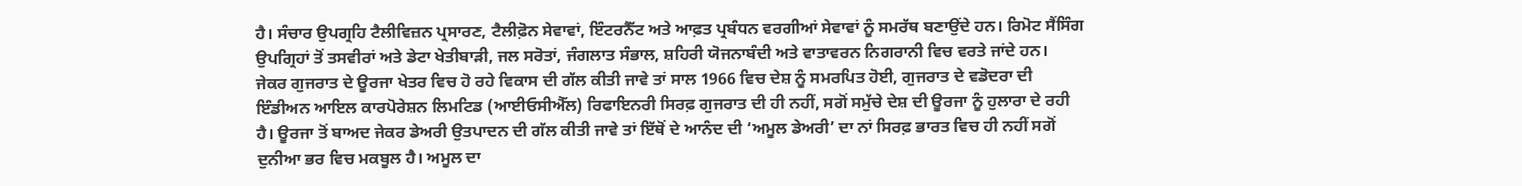ਹੈ। ਸੰਚਾਰ ਉਪਗ੍ਰਹਿ ਟੈਲੀਵਿਜ਼ਨ ਪ੍ਰਸਾਰਣ, ਟੈਲੀਫ਼ੋਨ ਸੇਵਾਵਾਂ, ਇੰਟਰਨੈੱਟ ਅਤੇ ਆਫ਼ਤ ਪ੍ਰਬੰਧਨ ਵਰਗੀਆਂ ਸੇਵਾਵਾਂ ਨੂੰ ਸਮਰੱਥ ਬਣਾਉਂਦੇ ਹਨ। ਰਿਮੋਟ ਸੈਂਸਿੰਗ ਉਪਗ੍ਰਿਹਾਂ ਤੋਂ ਤਸਵੀਰਾਂ ਅਤੇ ਡੇਟਾ ਖੇਤੀਬਾੜੀ, ਜਲ ਸਰੋਤਾਂ, ਜੰਗਲਾਤ ਸੰਭਾਲ, ਸ਼ਹਿਰੀ ਯੋਜਨਾਬੰਦੀ ਅਤੇ ਵਾਤਾਵਰਨ ਨਿਗਰਾਨੀ ਵਿਚ ਵਰਤੇ ਜਾਂਦੇ ਹਨ।
ਜੇਕਰ ਗੁਜਰਾਤ ਦੇ ਊਰਜਾ ਖੇਤਰ ਵਿਚ ਹੋ ਰਹੇ ਵਿਕਾਸ ਦੀ ਗੱਲ ਕੀਤੀ ਜਾਵੇ ਤਾਂ ਸਾਲ 1966 ਵਿਚ ਦੇਸ਼ ਨੂੰ ਸਮਰਪਿਤ ਹੋਈ, ਗੁਜਰਾਤ ਦੇ ਵਡੋਦਰਾ ਦੀ ਇੰਡੀਅਨ ਆਇਲ ਕਾਰਪੋਰੇਸ਼ਨ ਲਿਮਟਿਡ (ਆਈਓਸੀਐੱਲ) ਰਿਫਾਇਨਰੀ ਸਿਰਫ਼ ਗੁਜਰਾਤ ਦੀ ਹੀ ਨਹੀਂ, ਸਗੋਂ ਸਮੁੱਚੇ ਦੇਸ਼ ਦੀ ਊਰਜਾ ਨੂੰ ਹੁਲਾਰਾ ਦੇ ਰਹੀ ਹੈ। ਊਰਜਾ ਤੋਂ ਬਾਅਦ ਜੇਕਰ ਡੇਅਰੀ ਉਤਪਾਦਨ ਦੀ ਗੱਲ ਕੀਤੀ ਜਾਵੇ ਤਾਂ ਇੱਥੋਂ ਦੇ ਆਨੰਦ ਦੀ ‘ਅਮੂਲ ਡੇਅਰੀ’ ਦਾ ਨਾਂ ਸਿਰਫ਼ ਭਾਰਤ ਵਿਚ ਹੀ ਨਹੀਂ ਸਗੋਂ ਦੁਨੀਆ ਭਰ ਵਿਚ ਮਕਬੂਲ ਹੈ। ਅਮੂਲ ਦਾ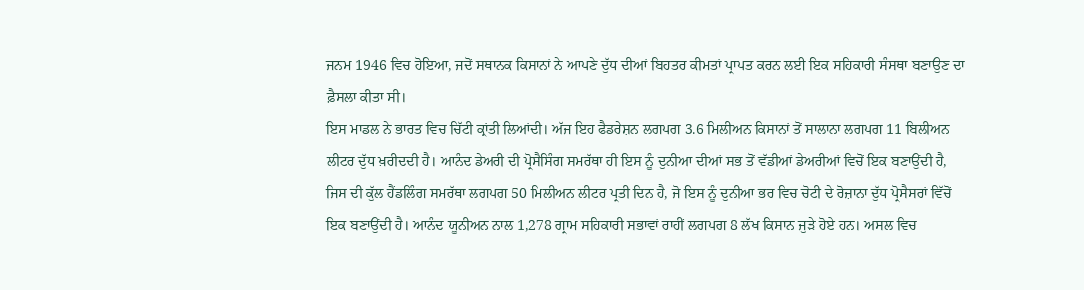ਜਨਮ 1946 ਵਿਚ ਹੋਇਆ, ਜਦੋਂ ਸਥਾਨਕ ਕਿਸਾਨਾਂ ਨੇ ਆਪਣੇ ਦੁੱਧ ਦੀਆਂ ਬਿਹਤਰ ਕੀਮਤਾਂ ਪ੍ਰਾਪਤ ਕਰਨ ਲਈ ਇਕ ਸਹਿਕਾਰੀ ਸੰਸਥਾ ਬਣਾਉਣ ਦਾ ਫ਼ੈਸਲਾ ਕੀਤਾ ਸੀ।
ਇਸ ਮਾਡਲ ਨੇ ਭਾਰਤ ਵਿਚ ਚਿੱਟੀ ਕ੍ਰਾਂਤੀ ਲਿਆਂਦੀ। ਅੱਜ ਇਹ ਫੈਡਰੇਸ਼ਨ ਲਗਪਗ 3.6 ਮਿਲੀਅਨ ਕਿਸਾਨਾਂ ਤੋਂ ਸਾਲਾਨਾ ਲਗਪਗ 11 ਬਿਲੀਅਨ ਲੀਟਰ ਦੁੱਧ ਖ਼ਰੀਦਦੀ ਹੈ। ਆਨੰਦ ਡੇਅਰੀ ਦੀ ਪ੍ਰੋਸੈਸਿੰਗ ਸਮਰੱਥਾ ਹੀ ਇਸ ਨੂੰ ਦੁਨੀਆ ਦੀਆਂ ਸਭ ਤੋਂ ਵੱਡੀਆਂ ਡੇਅਰੀਆਂ ਵਿਚੋਂ ਇਕ ਬਣਾਉਂਦੀ ਹੈ, ਜਿਸ ਦੀ ਕੁੱਲ ਹੈਂਡਲਿੰਗ ਸਮਰੱਥਾ ਲਗਪਗ 50 ਮਿਲੀਅਨ ਲੀਟਰ ਪ੍ਰਤੀ ਦਿਨ ਹੈ, ਜੋ ਇਸ ਨੂੰ ਦੁਨੀਆ ਭਰ ਵਿਚ ਚੋਟੀ ਦੇ ਰੋਜ਼ਾਨਾ ਦੁੱਧ ਪ੍ਰੋਸੈਸਰਾਂ ਵਿੱਚੋਂ ਇਕ ਬਣਾਉਂਦੀ ਹੈ। ਆਨੰਦ ਯੂਨੀਅਨ ਨਾਲ 1,278 ਗ੍ਰਾਮ ਸਹਿਕਾਰੀ ਸਭਾਵਾਂ ਰਾਹੀਂ ਲਗਪਗ 8 ਲੱਖ ਕਿਸਾਨ ਜੁੜੇ ਹੋਏ ਹਨ। ਅਸਲ ਵਿਚ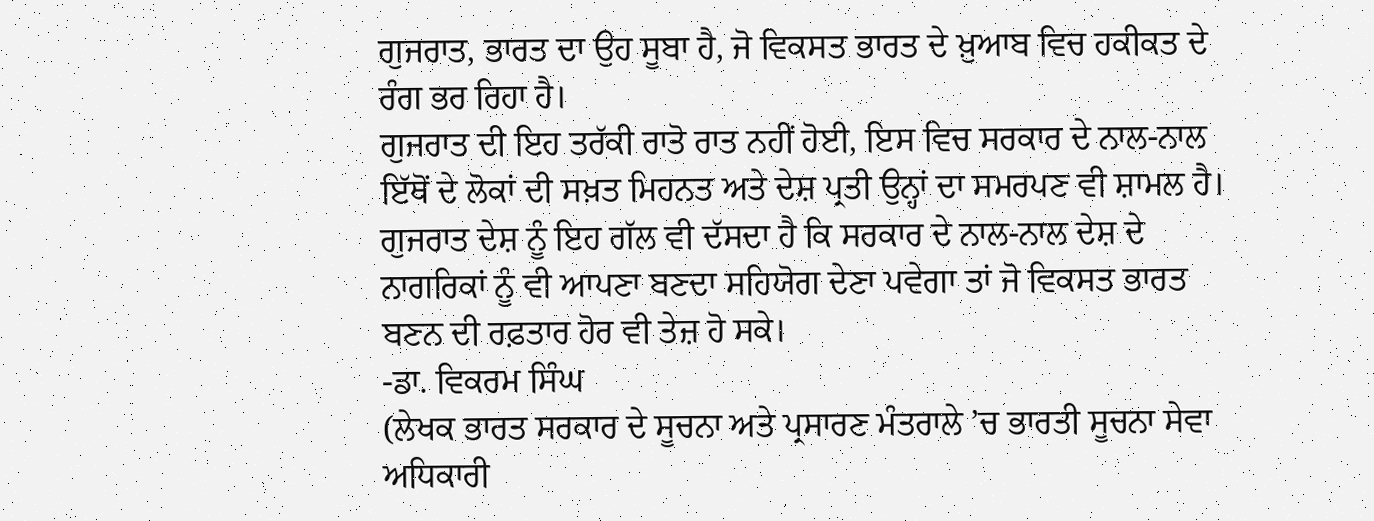ਗੁਜਰਾਤ, ਭਾਰਤ ਦਾ ਉਹ ਸੂਬਾ ਹੈ, ਜੋ ਵਿਕਸਤ ਭਾਰਤ ਦੇ ਖ਼ੁਆਬ ਵਿਚ ਹਕੀਕਤ ਦੇ ਰੰਗ ਭਰ ਰਿਹਾ ਹੈ।
ਗੁਜਰਾਤ ਦੀ ਇਹ ਤਰੱਕੀ ਰਾਤੋ ਰਾਤ ਨਹੀਂ ਹੋਈ, ਇਸ ਵਿਚ ਸਰਕਾਰ ਦੇ ਨਾਲ-ਨਾਲ ਇੱਥੋਂ ਦੇ ਲੋਕਾਂ ਦੀ ਸਖ਼ਤ ਮਿਹਨਤ ਅਤੇ ਦੇਸ਼ ਪ੍ਰਤੀ ਉਨ੍ਹਾਂ ਦਾ ਸਮਰਪਣ ਵੀ ਸ਼ਾਮਲ ਹੈ। ਗੁਜਰਾਤ ਦੇਸ਼ ਨੂੰ ਇਹ ਗੱਲ ਵੀ ਦੱਸਦਾ ਹੈ ਕਿ ਸਰਕਾਰ ਦੇ ਨਾਲ-ਨਾਲ ਦੇਸ਼ ਦੇ ਨਾਗਰਿਕਾਂ ਨੂੰ ਵੀ ਆਪਣਾ ਬਣਦਾ ਸਹਿਯੋਗ ਦੇਣਾ ਪਵੇਗਾ ਤਾਂ ਜੋ ਵਿਕਸਤ ਭਾਰਤ ਬਣਨ ਦੀ ਰਫ਼ਤਾਰ ਹੋਰ ਵੀ ਤੇਜ਼ ਹੋ ਸਕੇ।
-ਡਾ. ਵਿਕਰਮ ਸਿੰਘ
(ਲੇਖਕ ਭਾਰਤ ਸਰਕਾਰ ਦੇ ਸੂਚਨਾ ਅਤੇ ਪ੍ਰਸਾਰਣ ਮੰਤਰਾਲੇ ’ਚ ਭਾਰਤੀ ਸੂਚਨਾ ਸੇਵਾ ਅਧਿਕਾਰੀ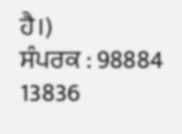ਹੈ।)
ਸੰਪਰਕ : 98884 13836